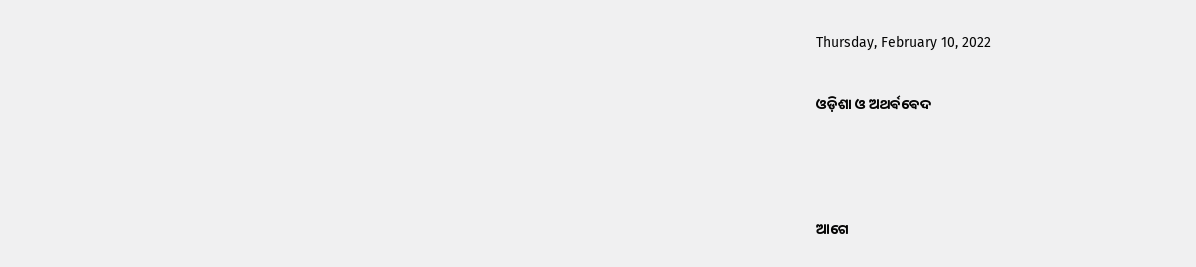Thursday, February 10, 2022

ଓଡ଼ିଶା ଓ ଅଥର୍ଵଵେଦ



ଆଗେ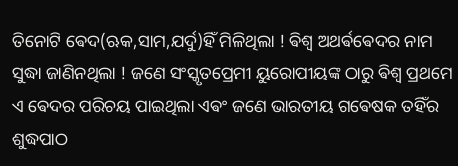ତିନୋଟି ଵେଦ(ଋକ,ସାମ,ଯର୍ଦୁ)ହିଁ ମିଳିଥିଲା ! ଵିଶ୍ବ ଅଥର୍ଵଵେଦର ନାମ ସୁଦ୍ଧା ଜାଣିନଥିଲା ! ଜଣେ ସଂସ୍କୃତପ୍ରେମୀ ୟୁରୋପୀୟଙ୍କ ଠାରୁ ଵିଶ୍ବ ପ୍ରଥମେ ଏ ଵେଦର ପରିଚୟ ପାଇଥିଲା ଏଵଂ ଜଣେ ଭାରତୀୟ ଗଵେଷକ ତହିଁର ଶୁଦ୍ଧପାଠ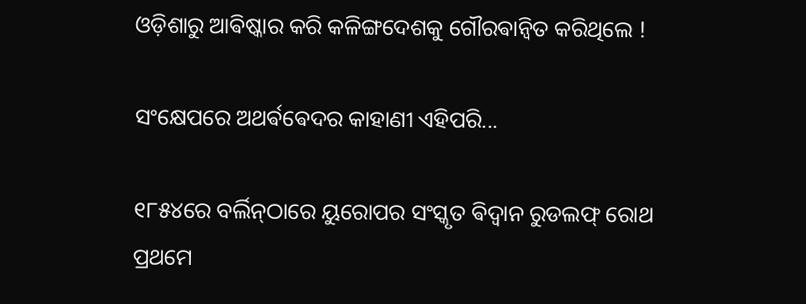ଓଡ଼ିଶାରୁ ଆଵିଷ୍କାର କରି କଳିଙ୍ଗଦେଶକୁ ଗୌରଵାନ୍ବିତ କରିଥିଲେ !

ସଂକ୍ଷେପରେ ଅଥର୍ଵଵେଦର କାହାଣୀ ଏହିପରି...

୧୮୫୪ରେ ବର୍ଲିନ୍‌ଠାରେ ୟୁରୋପର ସଂସ୍କୃତ ଵିଦ୍ୱାନ ରୁଡଲଫ୍ ରୋଥ ପ୍ରଥମେ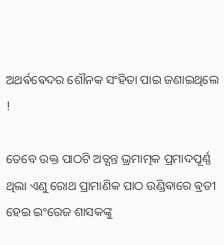ଅଥର୍ଵଵେଦର ଶୌନକ ସଂହିତା ପାଇ ଜଣାଇଥିଲେ !

ତେବେ ଉକ୍ତ ପାଠଟି ଅତ୍ଯନ୍ତ ଭ୍ରମାତ୍ମକ ପ୍ରମାଦପୂର୍ଣ୍ଣ ଥିଲା ଏଣୁ ରୋଥ ପ୍ରାମାଣିକ ପାଠ ଉଣ୍ଡିଵାରେ ଵ୍ରତୀ ହେଇ ଇଂରେଜ ଶାସକଙ୍କୁ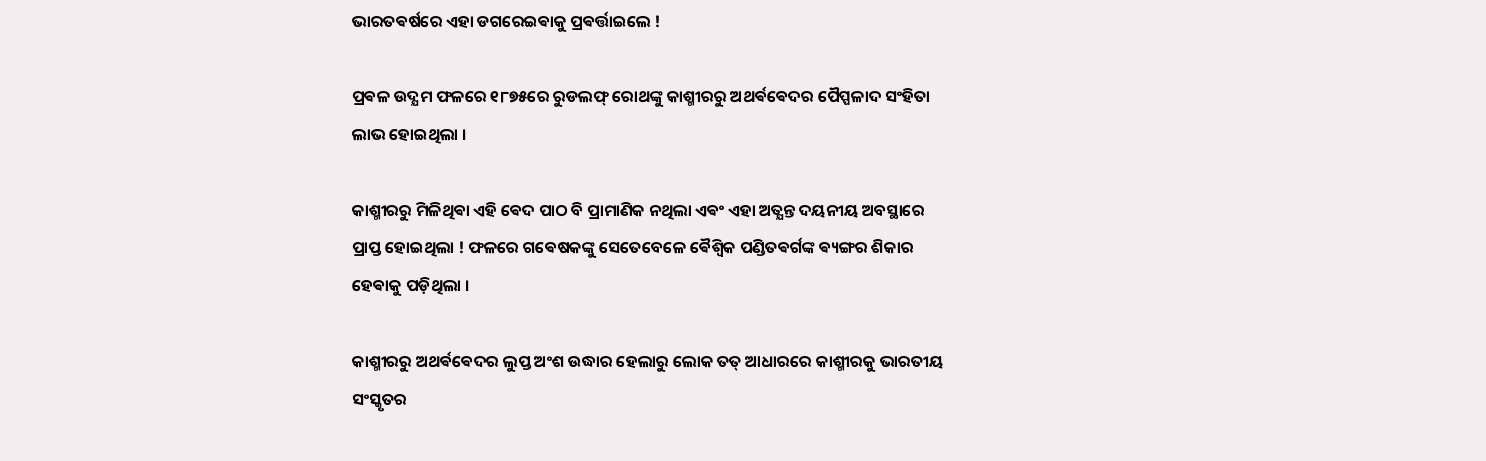ଭାରତଵର୍ଷରେ ଏହା ଡଗରେଇଵାକୁ ପ୍ରଵର୍ତ୍ତାଇଲେ !

ପ୍ରଵଳ ଉଦ୍ଯମ ଫଳରେ ୧୮୭୫ରେ ରୁଡଲଫ୍ ରୋଥଙ୍କୁ କାଶ୍ମୀରରୁ ଅଥର୍ଵଵେଦର ପୈପ୍ପଳାଦ ସଂହିତା ଲାଭ ହୋଇଥିଲା ।

କାଶ୍ମୀରରୁ ମିଳିଥିଵା ଏହି ଵେଦ ପାଠ ବି ପ୍ରାମାଣିକ ନଥିଲା ଏଵଂ ଏହା ଅତ୍ଯନ୍ତ ଦୟନୀୟ ଅବସ୍ଥାରେ ପ୍ରାପ୍ତ ହୋଇଥିଲା ! ଫଳରେ ଗଵେଷକଙ୍କୁ ସେତେବେଳେ ଵୈଶ୍ବିକ ପଣ୍ଡିତଵର୍ଗଙ୍କ ଵ୍ୟଙ୍ଗର ଶିକାର ହେଵାକୁ ପଡ଼ିଥିଲା ।

କାଶ୍ମୀରରୁ ଅଥର୍ଵଵେଦର ଲୁପ୍ତ ଅଂଶ ଉଦ୍ଧାର ହେଲାରୁ ଲୋକ ତତ୍ ଆଧାରରେ କାଶ୍ମୀରକୁ ଭାରତୀୟ ସଂସ୍କୃତର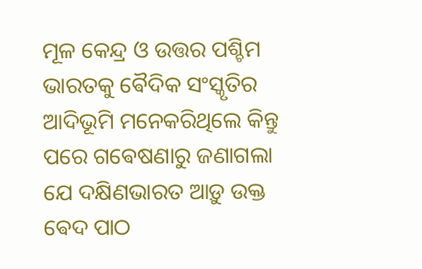ମୂଳ କେନ୍ଦ୍ର ଓ ଉତ୍ତର ପଶ୍ଚିମ ଭାରତକୁ ଵୈଦିକ ସଂସ୍କୃତିର ଆଦିଭୂମି ମନେକରିଥିଲେ କିନ୍ତୁ ପରେ ଗଵେଷଣାରୁ ଜଣାଗଲା ଯେ ଦକ୍ଷିଣଭାରତ ଆଡ଼ୁ ଉକ୍ତ ଵେଦ ପାଠ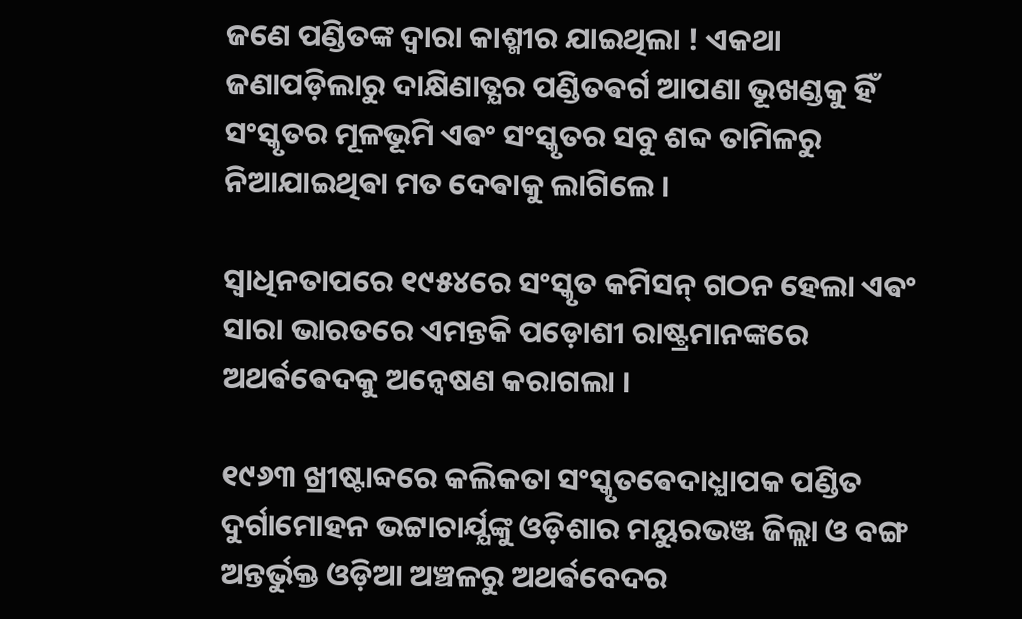ଜଣେ ପଣ୍ଡିତଙ୍କ ଦ୍ବାରା କାଶ୍ମୀର ଯାଇଥିଲା ! ଏକଥା ଜଣାପଡ଼ିଲାରୁ ଦାକ୍ଷିଣାତ୍ଯର ପଣ୍ଡିତଵର୍ଗ ଆପଣା ଭୂଖଣ୍ଡକୁ ହିଁ ସଂସ୍କୃତର ମୂଳଭୂମି ଏଵଂ ସଂସ୍କୃତର ସବୁ ଶବ୍ଦ ତାମିଳରୁ ନିଆଯାଇଥିଵା ମତ ଦେଵାକୁ ଲାଗିଲେ ।

ସ୍ବାଧିନତାପରେ ୧୯୫୪ରେ ସଂସ୍କୃତ କମିସନ୍ ଗଠନ ହେଲା ଏଵଂ ସାରା ଭାରତରେ ଏମନ୍ତକି ପଡ଼ୋଶୀ ରାଷ୍ଟ୍ରମାନଙ୍କରେ ଅଥର୍ଵଵେଦକୁ ଅନ୍ବେଷଣ କରାଗଲା ।

୧୯୬୩ ଖ୍ରୀଷ୍ଟାବ୍ଦରେ କଲିକତା ସଂସ୍କୃତଵେଦାଧ୍ଯାପକ ପଣ୍ଡିତ ଦୁର୍ଗାମୋହନ ଭଟ୍ଟାଚାର୍ଯ୍ଯଙ୍କୁ ଓଡ଼ିଶାର ମୟୁରଭଞ୍ଜ ଜିଲ୍ଲା ଓ ବଙ୍ଗ ଅନ୍ତର୍ଭୁକ୍ତ ଓଡ଼ିଆ ଅଞ୍ଚଳରୁ ଅଥର୍ଵବେଦର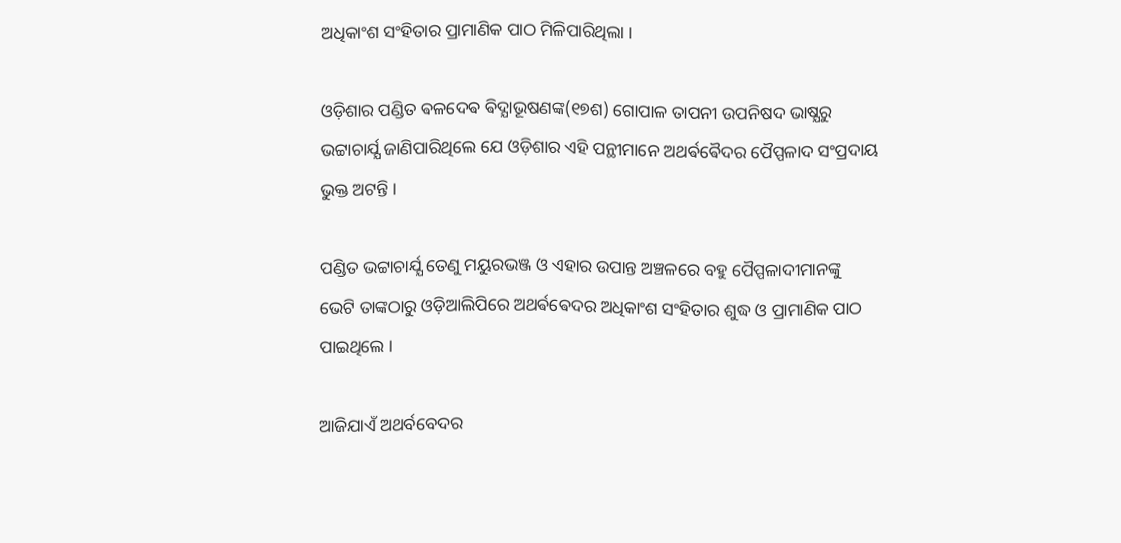ଅଧିକାଂଶ ସଂହିତାର ପ୍ରାମାଣିକ ପାଠ ମିଳିପାରିଥିଲା ।

ଓଡ଼ିଶାର ପଣ୍ଡିତ ଵଳଦେଵ ଵିଦ୍ଯାଭୂଷଣଙ୍କ(୧୭ଶ) ଗୋପାଳ ତାପନୀ ଉପନିଷଦ ଭାଷ୍ଯରୁ ଭଟ୍ଟାଚାର୍ଯ୍ଯ ଜାଣିପାରିଥିଲେ ଯେ ଓଡ଼ିଶାର ଏହି ପନ୍ଥୀମାନେ ଅଥର୍ଵଵୈଦର ପୈପ୍ପଳାଦ ସଂପ୍ରଦାୟ ଭୁକ୍ତ ଅଟନ୍ତି ।

ପଣ୍ଡିତ ଭଟ୍ଟାଚାର୍ଯ୍ଯ ତେଣୁ ମୟୁରଭଞ୍ଜ ଓ ଏହାର ଉପାନ୍ତ ଅଞ୍ଚଳରେ ବହୁ ପୈପ୍ପଳାଦୀମାନଙ୍କୁ ଭେଟି ତାଙ୍କଠାରୁ ଓଡ଼ିଆଲିପିରେ ଅଥର୍ଵଵେଦର ଅଧିକାଂଶ ସଂହିତାର ଶୁଦ୍ଧ ଓ ପ୍ରାମାଣିକ ପାଠ ପାଇଥିଲେ ।

ଆଜିଯାଏଁ ଅଥର୍ବବେଦର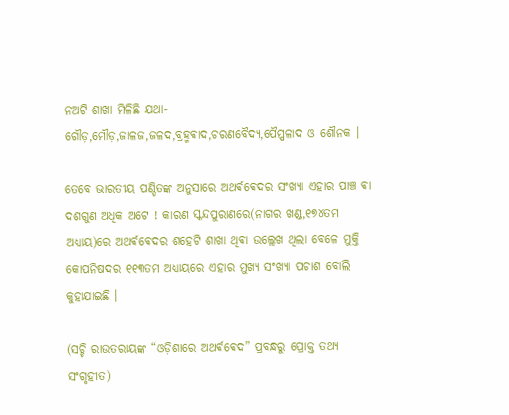ନଅଟି ଶାଖା ମିଳିଛି ଯଥା-ଗୌଡ଼,ମୌଡ଼,ଜାଳଜ,ଜଳଦ,ବ୍ରହ୍ମଵାଦ,ଚରଣବୈଦ୍ଯ,ପୈପ୍ପଳାଦ ଓ ଶୌନକ ।

ତେବେ ଭାରତୀୟ ପଣ୍ଡିତଙ୍କ ଅନୁସାରେ ଅଥର୍ଵଵେଦର ସଂଖ୍ଯା ଏହାର ପାଞ୍ଚ ଵା ଦଶଗୁଣ ଅଧିକ ଅଟେ ! କାରଣ ସ୍କନ୍ଦପୁରାଣରେ(ନାଗର ଖଣ୍ଡ,୧୭୪ତମ ଅଧ୍ଯାୟ)ରେ ଅଥର୍ଵଵେଦର ଶହେଟି ଶାଖା ଥିଵା ଉଲ୍ଲେଖ ଥିଲା ବେଳେ ମୁକ୍ତି କୋପନିଷଦର ୧୧୩ତମ ଅଧ୍ଯାୟରେ ଏହାର ମୁଖ୍ଯ ସଂଖ୍ଯା ପଚାଶ ବୋଲି କୁହାଯାଇଛି ।

(ସଚ୍ଚି ରାଉତରାୟଙ୍କ “ଓଡ଼ିଶାରେ ଅଥର୍ଵଵେଦ” ପ୍ରବନ୍ଧରୁ ପ୍ରୋକ୍ତ ତଥ୍ଯ ସଂଗୃହୀତ)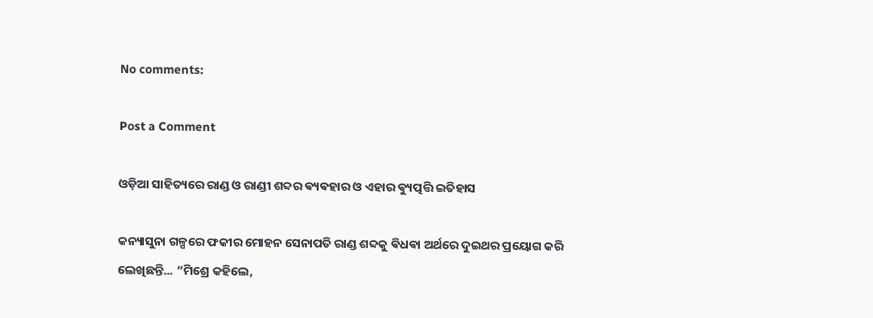No comments:

Post a Comment

ଓଡ଼ିଆ ସାହିତ୍ୟରେ ରାଣ୍ଡ ଓ ରାଣ୍ଡୀ ଶବ୍ଦର ଵ୍ୟଵହାର ଓ ଏହାର ଵ୍ୟୁତ୍ପତ୍ତି ଇତିହାସ

କନ୍ୟାସୁନା ଗଳ୍ପରେ ଫକୀର ମୋହନ ସେନାପତି ରାଣ୍ଡ ଶବ୍ଦକୁ ଵିଧଵା ଅର୍ଥରେ ଦୁଇଥର ପ୍ରୟୋଗ କରି ଲେଖିଛନ୍ତି... “ମିଶ୍ରେ କହିଲେ,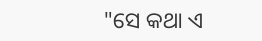"ସେ କଥା ଏ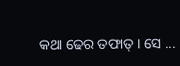କଥା ଢେର ତଫାତ୍ । ସେ ...